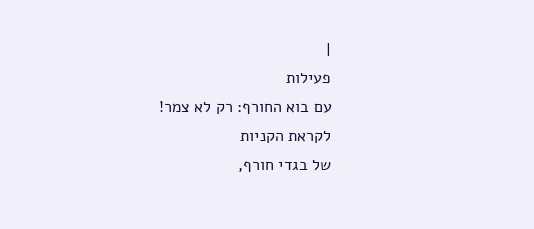|
פעילות
עם בוא החורף: רק לא צמר!
לקראת הקניות
של בגדי חורף,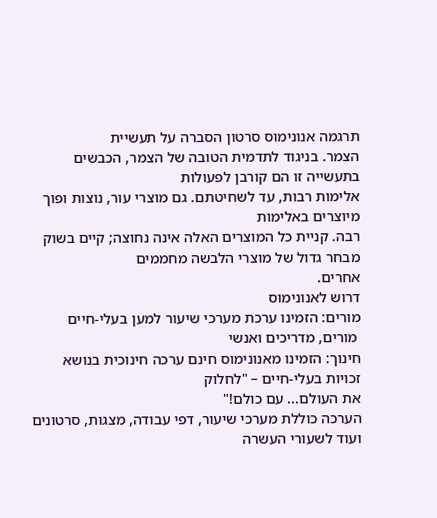תרגמה אנונימוס סרטון הסברה על תעשיית
הצמר. בניגוד לתדמית הטובה של הצמר, הכבשים בתעשייה זו הם קורבן לפעולות
אלימות רבות, עד לשחיטתם. גם מוצרי עור, נוצות ופוך מיוצרים באלימות
רבה. קניית כל המוצרים האלה אינה נחוצה; קיים בשוק מבחר גדול של מוצרי הלבשה מחממים
אחרים.
דרוש לאנונימוס
מורים: הזמינו ערכת מערכי שיעור למען בעלי-חיים
 מורים, מדריכים ואנשי
חינוך: הזמינו מאנונימוס חינם ערכה חינוכית בנושא זכויות בעלי-חיים – "לחלוק
את העולם... עם כולם!"
הערכה כוללת מערכי שיעור, דפי עבודה, מצגות, סרטונים ועוד לשעורי העשרה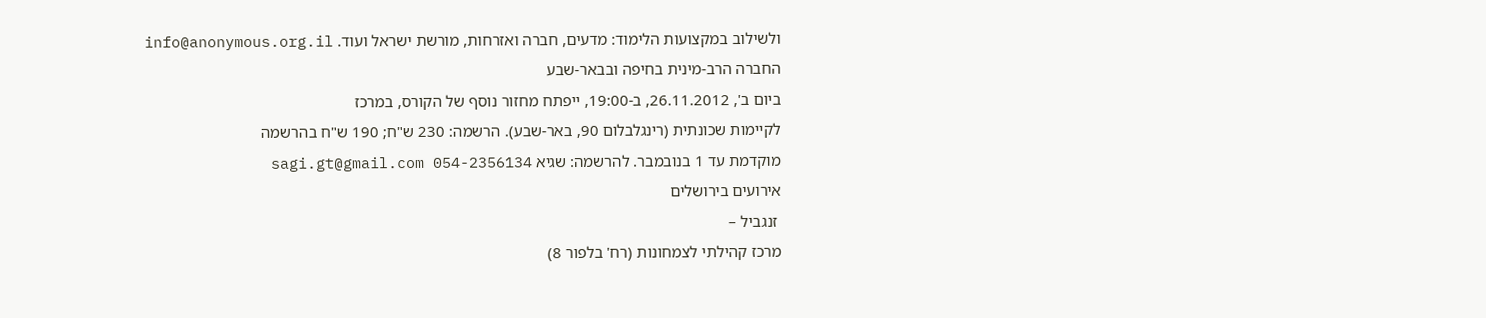ולשילוב במקצועות הלימוד: מדעים, חברה ואזרחות, מורשת ישראל ועוד. info@anonymous.org.il
החברה הרב-מינית בחיפה ובבאר-שבע
ביום ב', 26.11.2012, ב-19:00, ייפתח מחזור נוסף של הקורס, במרכז
לקיימות שכונתית (רינגלבלום 90, באר-שבע). הרשמה: 230 ש"ח; 190 ש"ח בהרשמה
מוקדמת עד 1 בנובמבר. להרשמה: שגיא sagi.gt@gmail.com 054-2356134
אירועים בירושלים
 זנגביל –
מרכז קהילתי לצמחונות (רח' בלפור 8)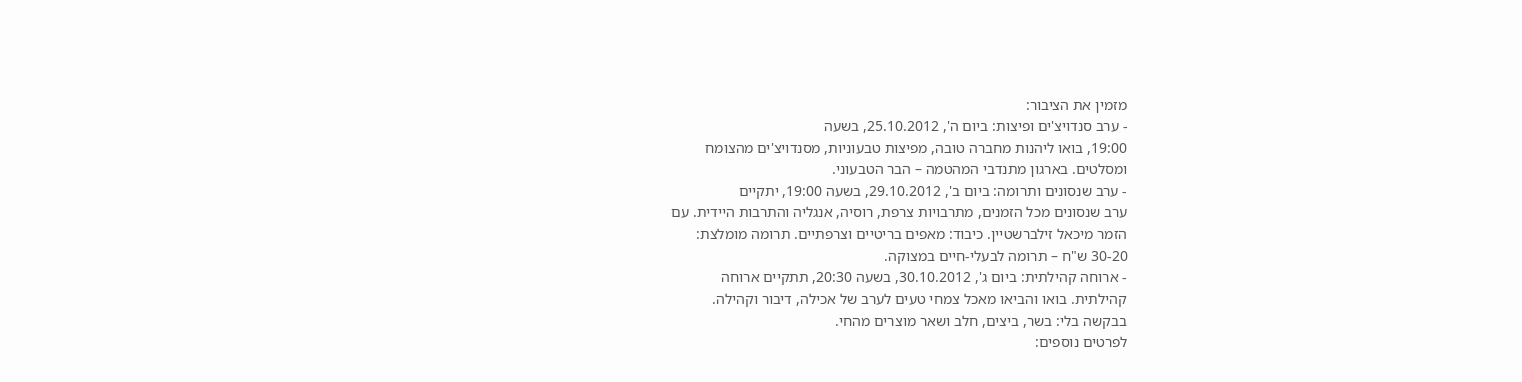מזמין את הציבור:
- ערב סנדויצ'ים ופיצות: ביום ה', 25.10.2012, בשעה
19:00, בואו ליהנות מחברה טובה, מפיצות טבעוניות, מסנדויצ'ים מהצומח
ומסלטים. בארגון מתנדבי המהטמה – הבר הטבעוני.
- ערב שנסונים ותרומה: ביום ב', 29.10.2012, בשעה 19:00, יתקיים
ערב שנסונים מכל הזמנים, מתרבויות צרפת, רוסיה, אנגליה והתרבות היידית. עם
הזמר מיכאל זילברשטיין. כיבוד: מאפים בריטיים וצרפתיים. תרומה מומלצת:
30-20 ש"ח – תרומה לבעלי-חיים במצוקה.
- ארוחה קהילתית: ביום ג', 30.10.2012, בשעה 20:30, תתקיים ארוחה
קהילתית. בואו והביאו מאכל צמחי טעים לערב של אכילה, דיבור וקהילה.
בבקשה בלי: בשר, ביצים, חלב ושאר מוצרים מהחי.
לפרטים נוספים: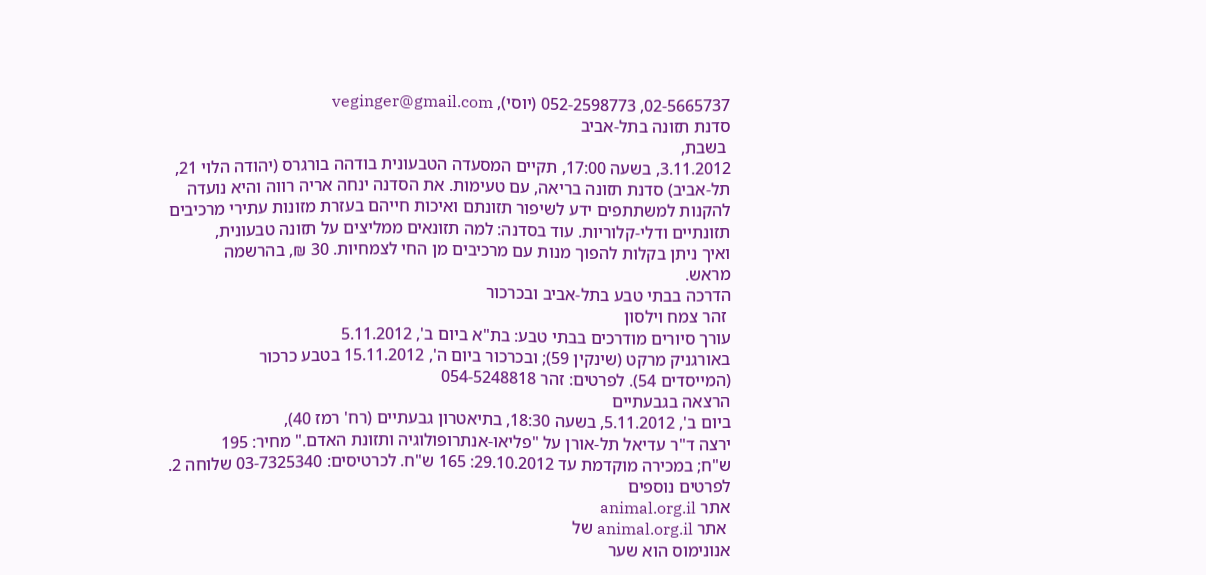02-5665737, 052-2598773 (יוסי), veginger@gmail.com
סדנת תזונה בתל-אביב
 בשבת,
3.11.2012, בשעה 17:00, תקיים המסעדה הטבעונית בודהה בורגרס (יהודה הלוי 21,
תל-אביב) סדנת תזונה בריאה, עם טעימות. את הסדנה ינחה אריה רווה והיא נועדה
להקנות למשתתפים ידע לשיפור תזונתם ואיכות חייהם בעזרת מזונות עתירי מרכיבים
תזונתיים ודלי-קלוריות. עוד בסדנה: למה תזונאים ממליצים על תזונה טבעונית,
ואיך ניתן בקלות להפוך מנות עם מרכיבים מן החי לצמחיות. 30 ₪, בהרשמה
מראש.
הדרכה בבתי טבע בתל-אביב ובכרכור
 זהר צמח וילסון
עורך סיורים מודרכים בבתי טבע: בת"א ביום ב', 5.11.2012
באורגניק מרקט (שינקין 59); ובכרכור ביום ה', 15.11.2012 בטבע כרכור
(המייסדים 54). לפרטים: זהר 054-5248818
הרצאה בגבעתיים
ביום ב', 5.11.2012, בשעה 18:30, בתיאטרון גבעתיים (רח' רמז 40),
ירצה ד"ר עדיאל תל-אורן על "פליאו-אנתרופולוגיה ותזונת האדם." מחיר: 195
ש"ח; במכירה מוקדמת עד 29.10.2012: 165 ש"ח. לכרטיסים: 03-7325340 שלוחה 2.
לפרטים נוספים
אתר animal.org.il
 אתר animal.org.il של
אנונימוס הוא שער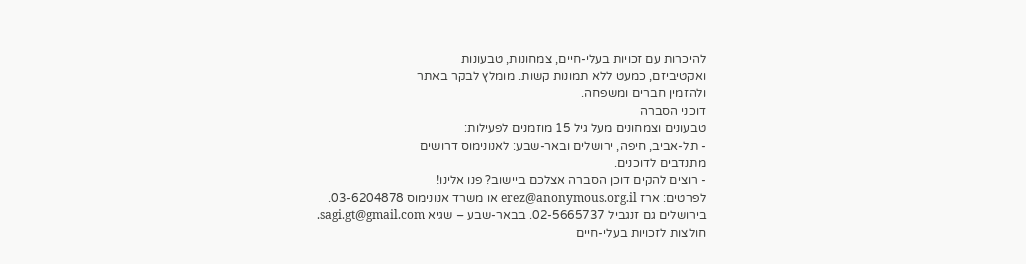להיכרות עם זכויות בעלי-חיים, צמחונות, טבעונות
ואקטיביזם, כמעט ללא תמונות קשות. מומלץ לבקר באתר
ולהזמין חברים ומשפחה.
דוכני הסברה
טבעונים וצמחונים מעל גיל 15 מוזמנים לפעילות:
- תל-אביב, חיפה, ירושלים ובאר-שבע: לאנונימוס דרושים
מתנדבים לדוכנים.
- רוצים להקים דוכן הסברה אצלכם ביישוב? פנו אלינו!
לפרטים: ארז erez@anonymous.org.il או משרד אנונימוס 03-6204878.
בירושלים גם זנגביל 02-5665737. בבאר-שבע – שגיא sagi.gt@gmail.com.
חולצות לזכויות בעלי-חיים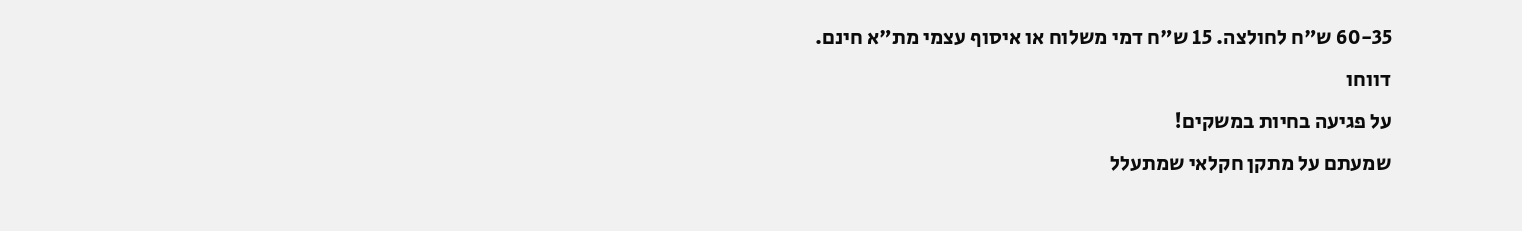60-35 ש"ח לחולצה. 15 ש"ח דמי משלוח או איסוף עצמי מת"א חינם.
דווחו
על פגיעה בחיות במשקים!
שמעתם על מתקן חקלאי שמתעלל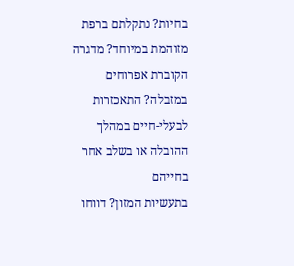בחיות? נתקלתם ברפת מזוהמת במיוחד? מדגרה
הקוברת אפרוחים במזבלה? התאכזרות לבעלי-חיים במהלך ההובלה או בשלב אחר בחייהם
בתעשיות המזון? דווחו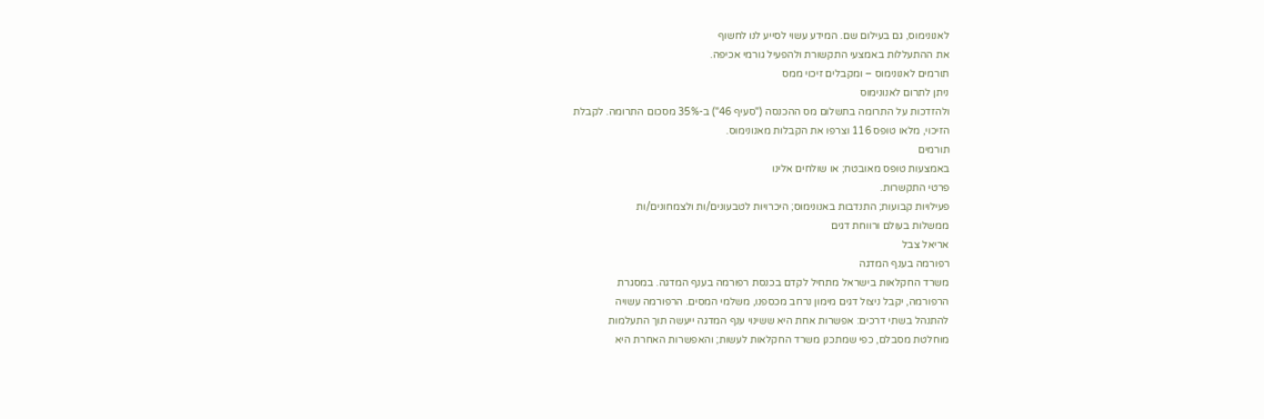לאנונימוס, גם בעילום שם. המידע עשוי לסייע לנו לחשוף
את ההתעללות באמצעי התקשורת ולהפעיל גורמי אכיפה.
תורמים לאנונימוס – ומקבלים זיכוי ממס
ניתן לתרום לאנונימוס
ולהזדכות על התרומה בתשלום מס ההכנסה ("סעיף 46") ב-35% מסכום התרומה. לקבלת
הזיכוי, מלאו טופס 116 וצרפו את הקבלות מאנונימוס.
תורמים
באמצעות טופס מאובטח; או שולחים אלינו
פרטי התקשרות.
פעילויות קבועות; התנדבות באנונימוס; היכרויות לטבעונים/ות ולצמחונים/ות
ממשלות בעולם ורווחת דגים
אריאל צבל
רפורמה בענף המדגה
משרד החקלאות בישראל מתחיל לקדם בכנסת רפורמה בענף המדגה. במסגרת
הרפורמה, יקבל ניצול דגים מימון נרחב מכספנו, משלמי המסים. הרפורמה עשויה
להתנהל בשתי דרכים: אפשרות אחת היא ששינוי ענף המדגה ייעשה תוך התעלמות
מוחלטת מסבלם, כפי שמתכנן משרד החקלאות לעשות; והאפשרות האחרת היא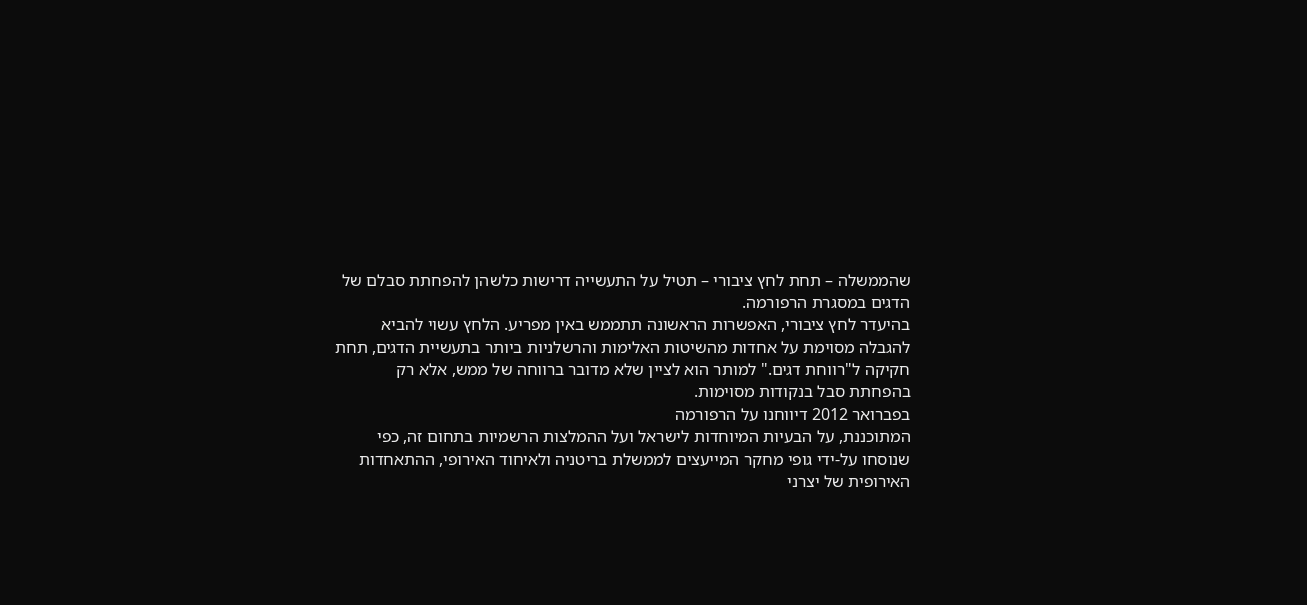שהממשלה – תחת לחץ ציבורי – תטיל על התעשייה דרישות כלשהן להפחתת סבלם של
הדגים במסגרת הרפורמה.
בהיעדר לחץ ציבורי, האפשרות הראשונה תתממש באין מפריע. הלחץ עשוי להביא
להגבלה מסוימת על אחדות מהשיטות האלימות והרשלניות ביותר בתעשיית הדגים, תחת
חקיקה ל"רווחת דגים." למותר הוא לציין שלא מדובר ברווחה של ממש, אלא רק
בהפחתת סבל בנקודות מסוימות.
בפברואר 2012 דיווחנו על הרפורמה
המתוכננת, על הבעיות המיוחדות לישראל ועל ההמלצות הרשמיות בתחום זה, כפי
שנוסחו על-ידי גופי מחקר המייעצים לממשלת בריטניה ולאיחוד האירופי, ההתאחדות
האירופית של יצרני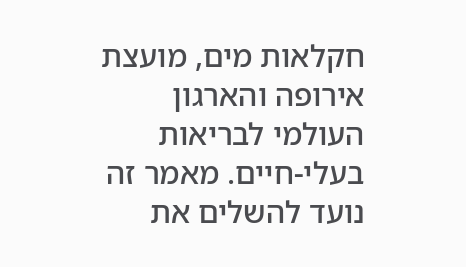חקלאות מים, מועצת אירופה והארגון העולמי לבריאות
בעלי-חיים. מאמר זה נועד להשלים את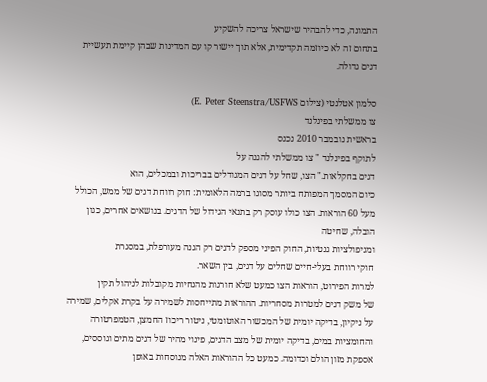התמונה, כדי להבהיר שישראל צריכה להשקיע
בתחום זה לא כיוזמה תקדימית, אלא תוך יישור קו עם המדינות שבהן קיימת תעשיית
דגים גדולה.

סלמון אטלנטי (צילום E. Peter Steenstra/USFWS)
צו ממשלתי בפינלנד
בראשית נובמבר 2010 נכנס
לתוקף בפינלנד " צו ממשלתי להגנה על
דגים בחקלאות." הצו, שחל על דגים המגודלים בבריכות ובמכלים, הוא
כיום המסמך המפותח ביותר מסוגו ברמה הלאומית: חוק רווחת דגים של ממש, הכולל
מעל 60 הוראות. הצו כולו עוסק רק בתנאי הגידול של הדגים. בנושאים אחרים, כגון
הובלה, שחיטה
ומניפולציות גנטיות, החוק הפיני מספק לדגים רק הגנה מעורפלת, במסגרת
חוקי רווחת בעלי-חיים שחלים על דגים, בין השאר.
למרות הפירוט, הוראות הצו כמעט שלא חורגות מהנחיות מקובלות לניהול תקין
של משק דגים למטרות מסחריות. ההוראות מתייחסות לשמירה על בקרת אקלים, שמירה
על ניקיון, בדיקה יומית של המכשור האוטומטי, ניטור ריכוז החמצן, הטמפרטורה
והחומציות במים, בדיקה יומית של מצב הדגים, פינוי מהיר של דגים מתים וגוססים,
אספקת מזון הולם וכדומה. כמעט כל ההוראות האלה מנוסחות באופן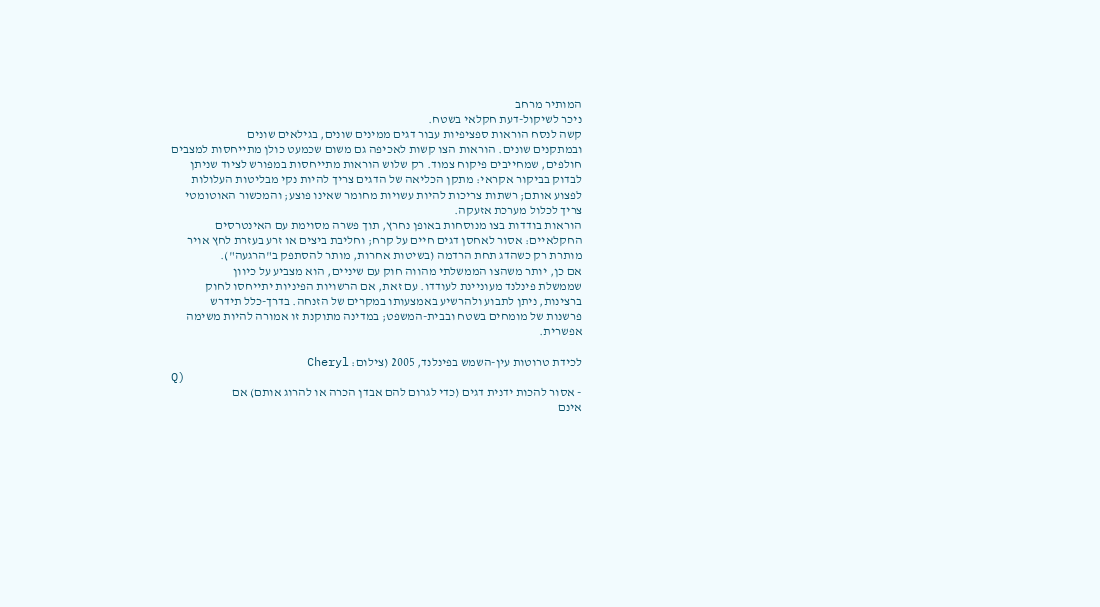המותיר מרחב
ניכר לשיקול-דעת חקלאי בשטח.
קשה לנסח הוראות ספציפיות עבור דגים ממינים שונים, בגילאים שונים
ובמתקנים שונים. הוראות הצו קשות לאכיפה גם משום שכמעט כולן מתייחסות למצבים
חולפים, שמחייבים פיקוח צמוד. רק שלוש הוראות מתייחסות במפורש לציוד שניתן
לבדוק בביקור אקראי: מתקן הכליאה של הדגים צריך להיות נקי מבליטות העלולות
לפצוע אותם; רשתות צריכות להיות עשויות מחומר שאינו פוצע; והמכשור האוטומטי
צריך לכלול מערכת אזעקה.
הוראות בודדות בצו מנוסחות באופן נחרץ, תוך פשרה מסוימת עם האינטרסים
החקלאיים: אסור לאחסן דגים חיים על קרח; וחליבת ביצים או זרע בעזרת לחץ אויר
מותרת רק כשהדג תחת הרדמה (בשיטות אחרות, מותר להסתפק ב"הרגעה").
אם כן, יותר משהצו הממשלתי מהווה חוק עם שיניים, הוא מצביע על כיוון
שממשלת פינלנד מעוניינת לעודדו. עם זאת, אם הרשויות הפיניות יתייחסו לחוק
ברצינות, ניתן לתבוע ולהרשיע באמצעותו במקרים של הזנחה. בדרך-כלל תידרש
פרשנות של מומחים בשטח ובבית-המשפט; במדינה מתוקנת זו אמורה להיות משימה
אפשרית.

לכידת טרוטות עין-השמש בפינלנד, 2005 (צילום: Cheryl
Q)
- אסור להכות ידנית דגים (כדי לגרום להם אבדן הכרה או להרוג אותם) אם
אינם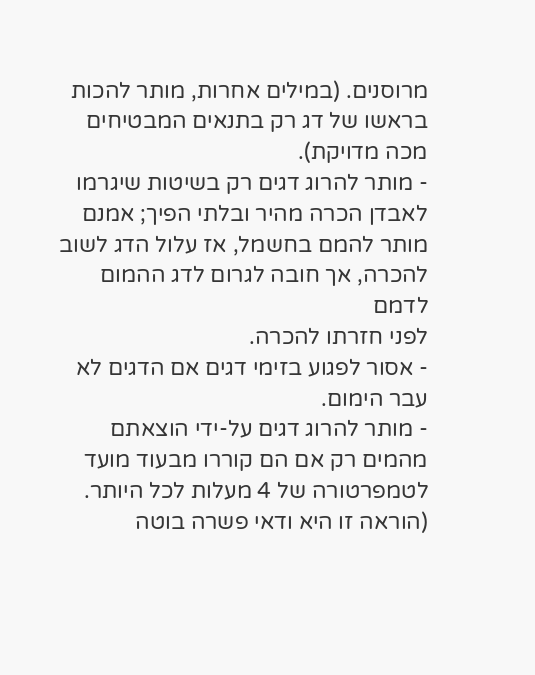מרוסנים. (במילים אחרות, מותר להכות בראשו של דג רק בתנאים המבטיחים
מכה מדויקת).
- מותר להרוג דגים רק בשיטות שיגרמו לאבדן הכרה מהיר ובלתי הפיך; אמנם
מותר להמם בחשמל, אז עלול הדג לשוב להכרה, אך חובה לגרום לדג ההמום לדמם
לפני חזרתו להכרה.
- אסור לפגוע בזימי דגים אם הדגים לא עבר הימום.
- מותר להרוג דגים על-ידי הוצאתם מהמים רק אם הם קוררו מבעוד מועד
לטמפרטורה של 4 מעלות לכל היותר. (הוראה זו היא ודאי פשרה בוטה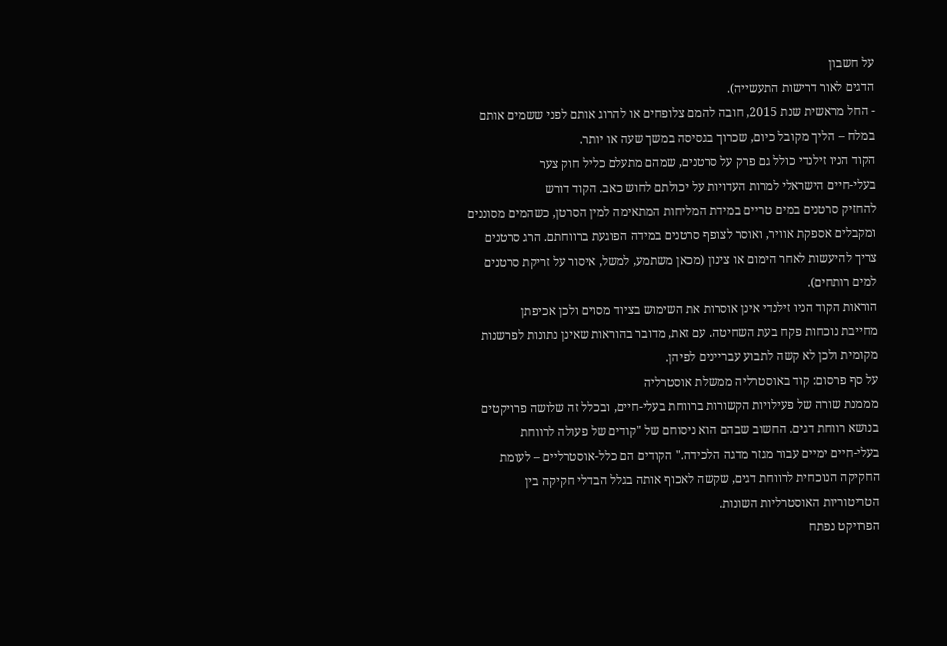על חשבון
הדגים לאור דרישות התעשייה).
- החל מראשית שנת 2015, חובה להמם צלופחים או להרוג אותם לפני ששמים אותם
במלח – הליך מקובל כיום, שכרוך בגסיסה במשך שעה או יותר.
הקוד הניו זילנדי כולל גם פרק על סרטנים, שמהם מתעלם כליל חוק צער
בעלי-חיים הישראלי למרות העדויות על יכולתם לחוש כאב. הקוד דורש
להחזיק סרטנים במים טריים במידת המליחות המתאימה למין הסרטן, כשהמים מסוננים
ומקבלים אספקת אוויר, ואוסר לצופף סרטנים במידה הפוגעת ברווחתם. הרג סרטנים
צריך להיעשות לאחר הימום או צינון (מכאן משתמע, למשל, איסור על זריקת סרטנים
למים רותחים).
הוראות הקוד הניו זילנדי אינן אוסרות את השימוש בציוד מסוים ולכן אכיפתן
מחייבת נוכחות פקח בעת השחיטה. עם זאת, מדובר בהוראות שאינן נתונות לפרשנות
מקומית ולכן לא קשה לתבוע עבריינים לפיהן.
על סף פרסום: קוד באוסטרליה ממשלת אוסטרליה
מממנת שורה של פעילויות הקשורות ברווחת בעלי-חיים, ובכלל זה שלושה פרויקטים
בנושא רווחת דגים. החשוב שבהם הוא ניסוחם של "קודים של פעולה לרווחת
בעלי-חיים ימיים עבור מגזר מדגה הלכידה." הקודים הם כלל-אוסטרליים – לעומת
החקיקה הנוכחית לרווחת דגים, שקשה לאכוף אותה בגלל הבדלי חקיקה בין
הטריטוריות האוסטרליות השונות.
הפרויקט נפתח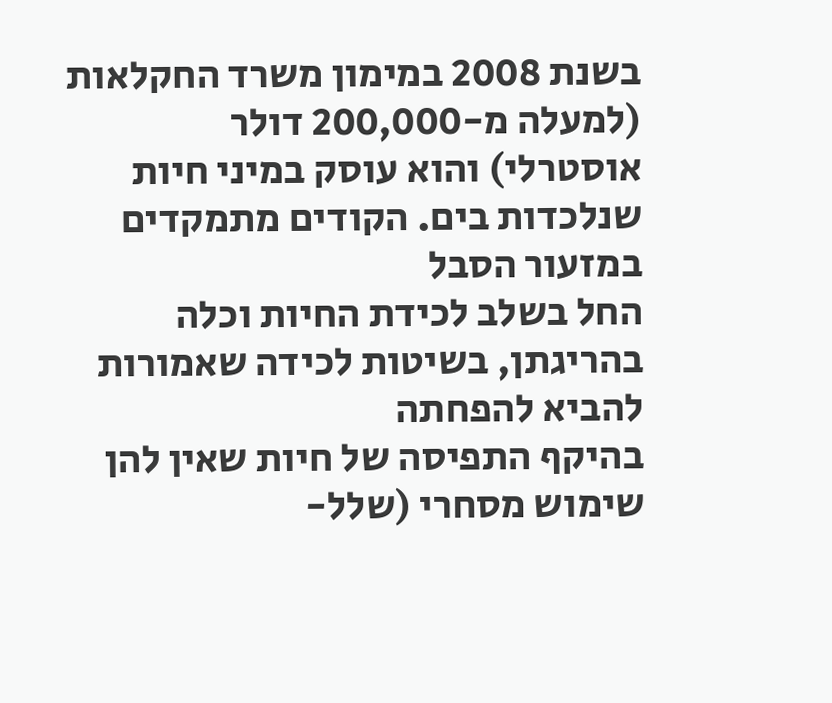בשנת 2008 במימון משרד החקלאות (למעלה מ-200,000 דולר
אוסטרלי) והוא עוסק במיני חיות שנלכדות בים. הקודים מתמקדים במזעור הסבל
החל בשלב לכידת החיות וכלה בהריגתן, בשיטות לכידה שאמורות להביא להפחתה
בהיקף התפיסה של חיות שאין להן שימוש מסחרי (שלל-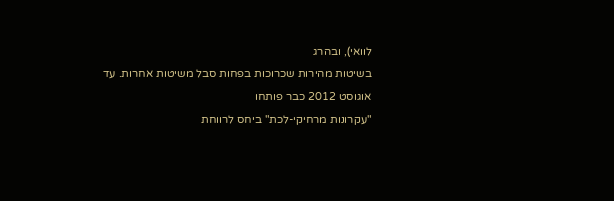לוואי), ובהרג
בשיטות מהירות שכרוכות בפחות סבל משיטות אחרות. עד אוגוסט 2012 כבר פותחו
"עקרונות מרחיקי-לכת" ביחס לרווחת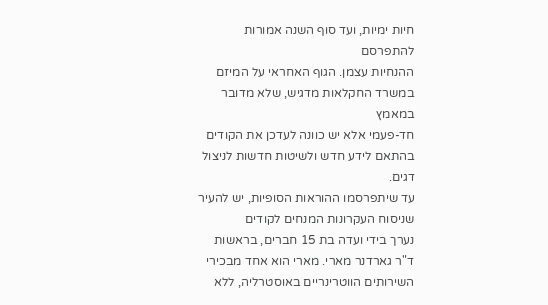חיות ימיות, ועד סוף השנה אמורות להתפרסם
ההנחיות עצמן. הגוף האחראי על המיזם במשרד החקלאות מדגיש, שלא מדובר במאמץ
חד-פעמי אלא יש כוונה לעדכן את הקודים בהתאם לידע חדש ולשיטות חדשות לניצול
דגים.
עד שיתפרסמו ההוראות הסופיות, יש להעיר שניסוח העקרונות המנחים לקודים
נערך בידי ועדה בת 15 חברים, בראשות ד"ר גארדנר מארי. מארי הוא אחד מבכירי
השירותים הווטרינריים באוסטרליה, ללא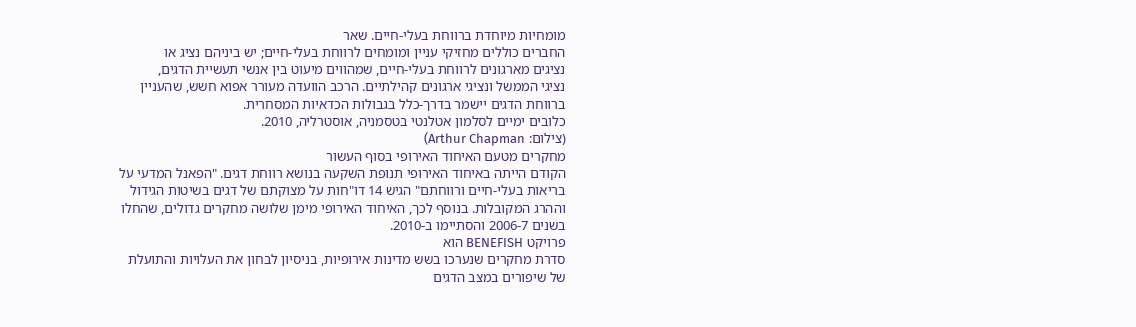מומחיות מיוחדת ברווחת בעלי-חיים. שאר
החברים כוללים מחזיקי עניין ומומחים לרווחת בעלי-חיים; יש ביניהם נציג או
נציגים מארגונים לרווחת בעלי-חיים, שמהווים מיעוט בין אנשי תעשיית הדגים,
נציגי הממשל ונציגי ארגונים קהילתיים. הרכב הוועדה מעורר אפוא חשש, שהעניין
ברווחת הדגים יישמר בדרך-כלל בגבולות הכדאיות המסחרית.
כלובים ימיים לסלמון אטלנטי בטסמניה, אוסטרליה, 2010.
(צילום: Arthur Chapman)
מחקרים מטעם האיחוד האירופי בסוף העשור
הקודם הייתה באיחוד האירופי תנופת השקעה בנושא רווחת דגים. "הפאנל המדעי על
בריאות בעלי-חיים ורווחתם" הגיש 14 דו"חות על מצוקתם של דגים בשיטות הגידול
וההרג המקובלות. בנוסף לכך, האיחוד האירופי מימן שלושה מחקרים גדולים, שהחלו
בשנים 2006-7 והסתיימו ב-2010.
פרויקט BENEFISH הוא
סדרת מחקרים שנערכו בשש מדינות אירופיות, בניסיון לבחון את העלויות והתועלת
של שיפורים במצב הדגים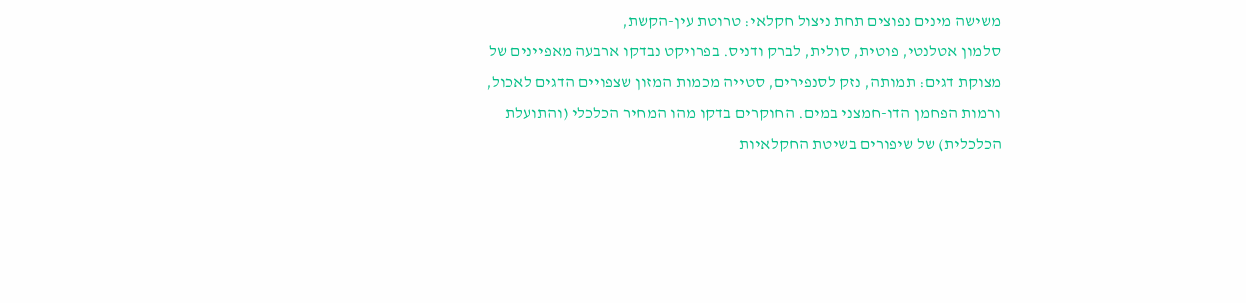משישה מינים נפוצים תחת ניצול חקלאי: טרוטת עין-הקשת,
סלמון אטלנטי, פוטית, סולית, לברק ודניס. בפרויקט נבדקו ארבעה מאפיינים של
מצוקת דגים: תמותה, נזק לסנפירים, סטייה מכמות המזון שצפויים הדגים לאכול,
ורמות הפחמן הדו-חמצני במים. החוקרים בדקו מהו המחיר הכלכלי (והתועלת
הכלכלית) של שיפורים בשיטת החקלאיות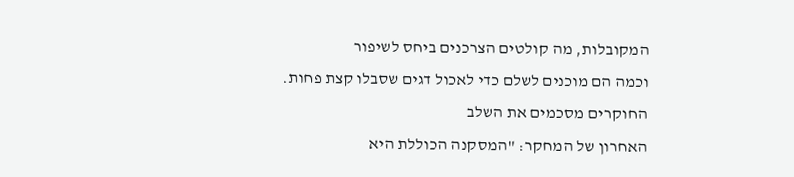המקובלות, מה קולטים הצרכנים ביחס לשיפור
וכמה הם מוכנים לשלם כדי לאכול דגים שסבלו קצת פחות. החוקרים מסכמים את השלב
האחרון של המחקר: "המסקנה הכוללת היא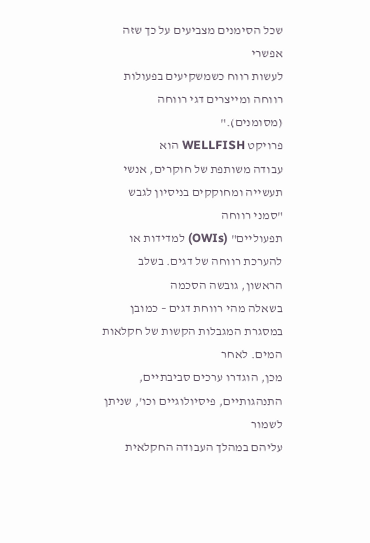שכל הסימנים מצביעים על כך שזה אפשרי
לעשות רווח כשמשקיעים בפעולות רווחה ומייצרים דגי רווחה (מסומנים)."
פרויקט WELLFISH הוא
עבודה משותפת של חוקרים, אנשי תעשייה ומחוקקים בניסיון לגבש "סמני רווחה
תפעוליים" (OWIs) למדידות או להערכת רווחה של דגים. בשלב הראשון, גובשה הסכמה
בשאלה מהי רווחת דגים – כמובן במסגרת המגבלות הקשות של חקלאות המים. לאחר
מכן, הוגדרו ערכים סביבתיים, התנהגותיים, פיסיולוגיים וכו', שניתן לשמור
עליהם במהלך העבודה החקלאית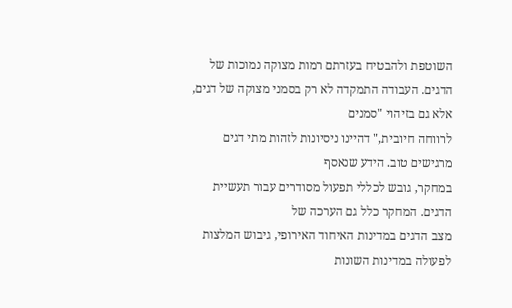השוטפת ולהבטיח בעזרתם רמות מצוקה נמוכות של
הדגים. העבודה התמקדה לא רק בסמני מצוקה של דגים, אלא גם בזיהוי "סמנים
לרווחה חיובית," דהיינו ניסיונות לזהות מתי דגים מרגישים טוב. הידע שנאסף
במחקר, גובש לכללי תפעול מסודרים עבור תעשיית הדגים. המחקר כלל גם הערכה של
מצב הדגים במדינות האיחוד האירופי, גיבוש המלצות לפעולה במדינות השונות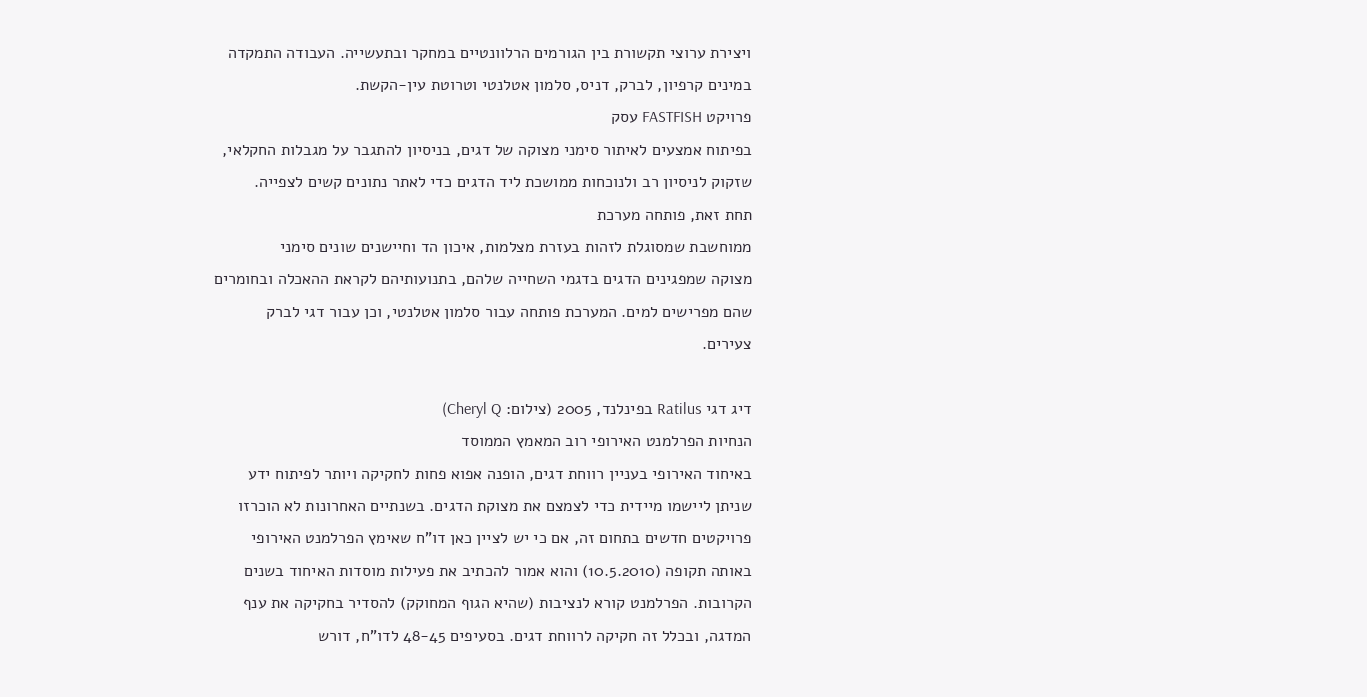ויצירת ערוצי תקשורת בין הגורמים הרלוונטיים במחקר ובתעשייה. העבודה התמקדה
במינים קרפיון, לברק, דניס, סלמון אטלנטי וטרוטת עין-הקשת.
פרויקט FASTFISH עסק
בפיתוח אמצעים לאיתור סימני מצוקה של דגים, בניסיון להתגבר על מגבלות החקלאי,
שזקוק לניסיון רב ולנוכחות ממושכת ליד הדגים כדי לאתר נתונים קשים לצפייה.
תחת זאת, פותחה מערכת
ממוחשבת שמסוגלת לזהות בעזרת מצלמות, איכון הד וחיישנים שונים סימני
מצוקה שמפגינים הדגים בדגמי השחייה שלהם, בתנועותיהם לקראת ההאכלה ובחומרים
שהם מפרישים למים. המערכת פותחה עבור סלמון אטלנטי, וכן עבור דגי לברק
צעירים.

דיג דגי Ratilus בפינלנד, 2005 (צילום: Cheryl Q)
הנחיות הפרלמנט האירופי רוב המאמץ הממוסד
באיחוד האירופי בעניין רווחת דגים, הופנה אפוא פחות לחקיקה ויותר לפיתוח ידע
שניתן ליישמו מיידית כדי לצמצם את מצוקת הדגים. בשנתיים האחרונות לא הוכרזו
פרויקטים חדשים בתחום זה, אם כי יש לציין כאן דו"ח שאימץ הפרלמנט האירופי
באותה תקופה (10.5.2010) והוא אמור להכתיב את פעילות מוסדות האיחוד בשנים
הקרובות. הפרלמנט קורא לנציבות (שהיא הגוף המחוקק) להסדיר בחקיקה את ענף
המדגה, ובכלל זה חקיקה לרווחת דגים. בסעיפים 48-45 לדו"ח, דורש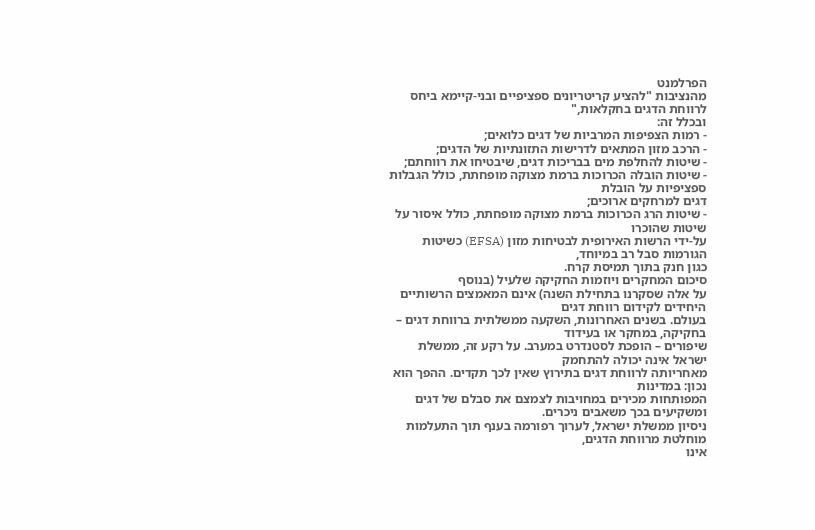הפרלמנט
מהנציבות "להציע קריטריונים ספציפיים ובני-קיימא ביחס לרווחת הדגים בחקלאות,"
ובכלל זה:
- רמות הצפיפות המרביות של דגים כלואים;
- הרכב מזון המתאים לדרישות התזונתיות של הדגים;
- שיטות להחלפת מים בבריכות דגים, שיבטיחו את רווחתם;
- שיטות הובלה הכרוכות ברמת מצוקה מופחתת, כולל הגבלות ספציפיות על הובלת
דגים למרחקים ארוכים;
- שיטות הרג הכרוכות ברמת מצוקה מופחתת, כולל איסור על שיטות שהוכרו
על-ידי הרשות האירופית לבטיחות מזון (EFSA) כשיטות הגורמות סבל רב במיוחד,
כגון חנק בתוך תמיסת קרח.
סיכום המחקרים ויוזמות החקיקה שלעיל (בנוסף
על אלה שסקרנו בתחילת השנה) אינם המאמצים הרשותיים היחידים לקידום רווחת דגים
בעולם. בשנים האחרונות, השקעה ממשלתית ברווחת דגים – בחקיקה, במחקר או בעידוד
שיפורים – הופכת לסטנדרט במערב. על רקע זה, ממשלת ישראל אינה יכולה להתחמק
מאחריותה לרווחת דגים בתירוץ שאין לכך תקדים. ההפך הוא נכון: במדינות
המפותחות מכירים במחויבות לצמצם את סבלם של דגים ומשקיעים בכך משאבים ניכרים.
ניסיון ממשלת ישראל, לערוך רפורמה בענף תוך התעלמות מוחלטת מרווחת הדגים,
אינו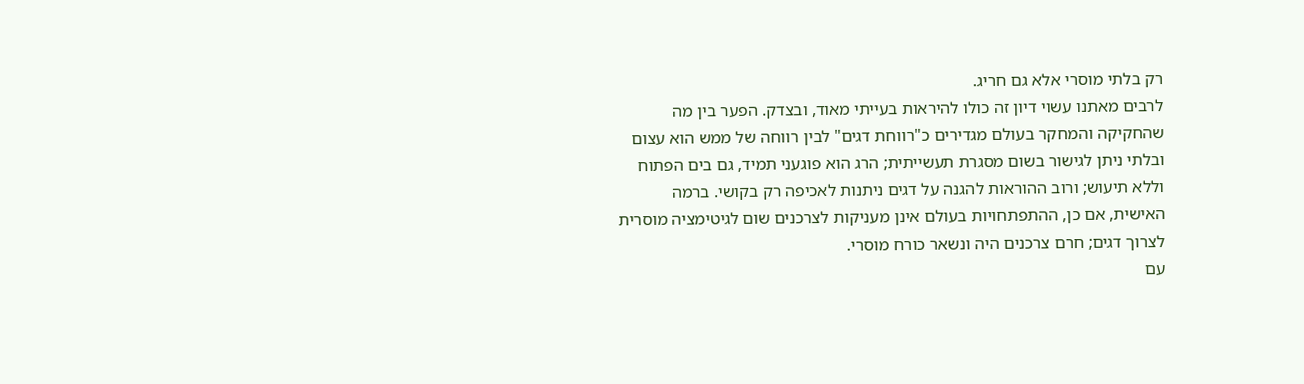רק בלתי מוסרי אלא גם חריג.
לרבים מאתנו עשוי דיון זה כולו להיראות בעייתי מאוד, ובצדק. הפער בין מה
שהחקיקה והמחקר בעולם מגדירים כ"רווחת דגים" לבין רווחה של ממש הוא עצום
ובלתי ניתן לגישור בשום מסגרת תעשייתית; הרג הוא פוגעני תמיד, גם בים הפתוח
וללא תיעוש; ורוב ההוראות להגנה על דגים ניתנות לאכיפה רק בקושי. ברמה
האישית, אם כן, ההתפתחויות בעולם אינן מעניקות לצרכנים שום לגיטימציה מוסרית
לצרוך דגים; חרם צרכנים היה ונשאר כורח מוסרי.
עם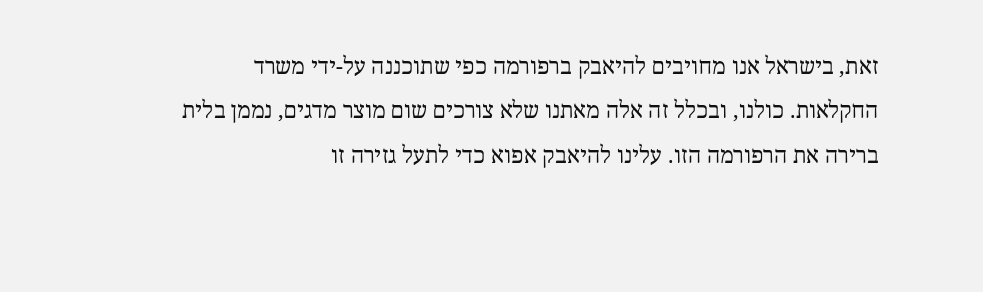זאת, בישראל אנו מחויבים להיאבק ברפורמה כפי שתוכננה על-ידי משרד
החקלאות. כולנו, ובכלל זה אלה מאתנו שלא צורכים שום מוצר מדגים, נממן בלית
ברירה את הרפורמה הזו. עלינו להיאבק אפוא כדי לתעל גזירה זו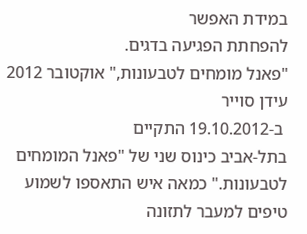במידת האפשר
להפחתת הפגיעה בדגים.
"פאנל מומחים לטבעונות," אוקטובר 2012
עידן סוייר
 ב-19.10.2012 התקיים
בתל-אביב כינוס שני של "פאנל המומחים לטבעונות." כמאה איש התאספו לשמוע
טיפים למעבר לתזונה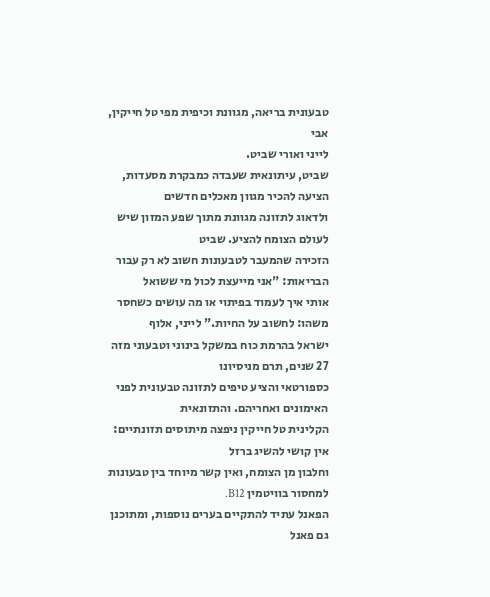טבעונית בריאה, מגוונת וכיפית מפי טל חייקין, אבי
לייני ואורי שביט.
שביט, עיתונאית שעבדה כמבקרת מסעדות, הציעה להכיר מגוון מאכלים חדשים
ולדאוג לתזונה מגוונת מתוך שפע המזון שיש לעולם הצומח להציע. שביט
הזכירה שהמעבר לטבעונות חשוב לא רק עבור הבריאות: "אני מייעצת לכול מי ששואל
אותי איך לעמוד בפיתוי או מה עושים כשחסר משהו: לחשוב על החיות." לייני, אלוף
ישראל בהרמת כוח במשקל בינוני וטבעוני מזה 27 שנים, תרם מניסיונו
כספורטאי והציע טיפים לתזונה טבעונית לפני האימונים ואחריהם. והתזונאית
הקלינית טל חייקין ניפצה מיתוסים תזונתיים: אין קושי להשיג ברזל
וחלבון מן הצומח, ואין קשר מיוחד בין טבעונות למחסור בוויטמין B12.
הפאנל עתיד להתקיים בערים נוספות, ומתוכנן גם פאנל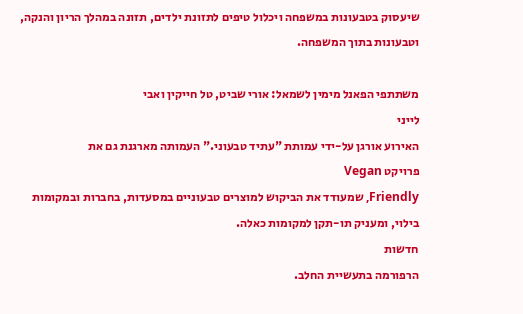שיעסוק בטבעונות במשפחה ויכלול טיפים לתזונת ילדים, תזונה במהלך הריון והנקה,
וטבעונות בתוך המשפחה.

משתתפי הפאנל מימין לשמאל: אורי שביט, טל חייקין ואבי
לייני
האירוע אורגן על-ידי עמותת "עתיד טבעוני." העמותה מארגנת גם את
פרויקט Vegan
Friendly, שמעודד את הביקוש למוצרים טבעוניים במסעדות, בחברות ובמקומות
בילוי, ומעניק תו-תקן למקומות כאלה.
חדשות
הרפורמה בתעשיית החלב.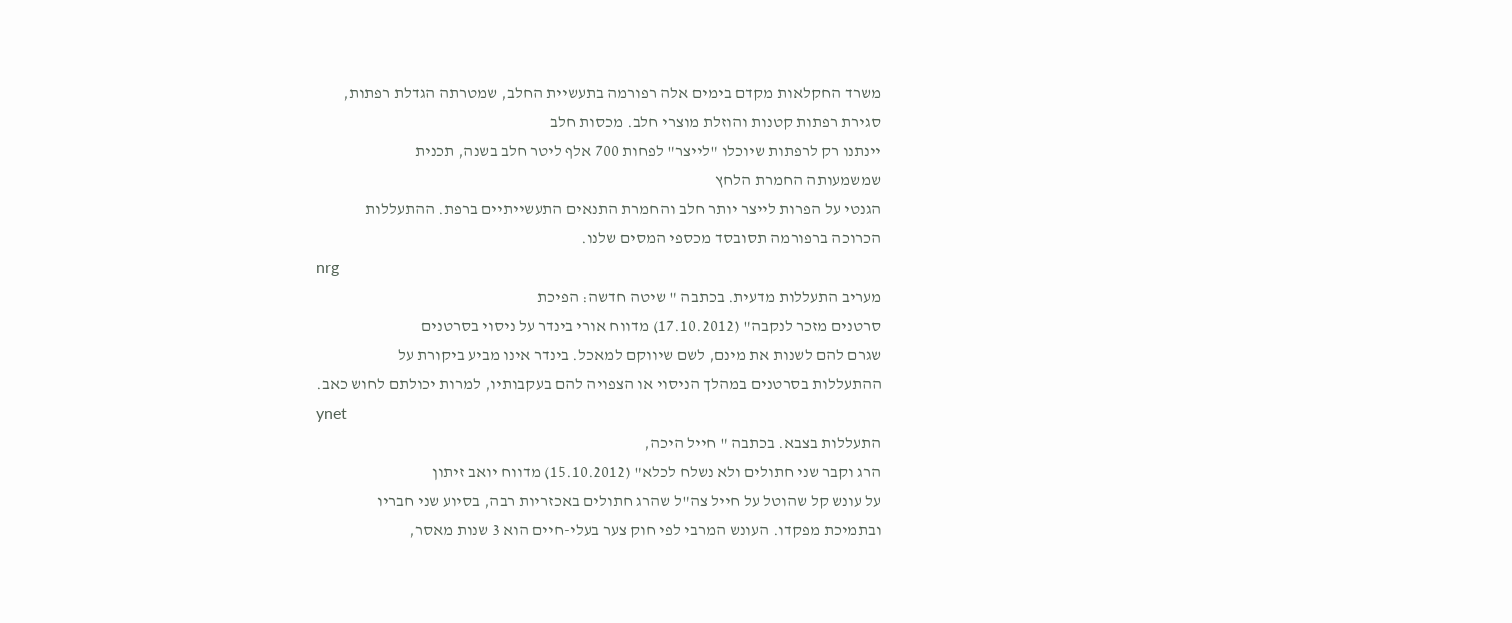משרד החקלאות מקדם בימים אלה רפורמה בתעשיית החלב, שמטרתה הגדלת רפתות,
סגירת רפתות קטנות והוזלת מוצרי חלב. מכסות חלב
יינתנו רק לרפתות שיוכלו "לייצר" לפחות 700 אלף ליטר חלב בשנה, תכנית
שמשמעותה החמרת הלחץ
הגנטי על הפרות לייצר יותר חלב והחמרת התנאים התעשייתיים ברפת. ההתעללות
הכרוכה ברפורמה תסובסד מכספי המסים שלנו.
nrg
מעריב התעללות מדעית. בכתבה " שיטה חדשה: הפיכת
סרטנים מזכר לנקבה" (17.10.2012) מדווח אורי בינדר על ניסוי בסרטנים
שגרם להם לשנות את מינם, לשם שיווקם למאכל. בינדר אינו מביע ביקורת על
ההתעללות בסרטנים במהלך הניסוי או הצפויה להם בעקבותיו, למרות יכולתם לחוש כאב.
ynet
התעללות בצבא. בכתבה " חייל היכה,
הרג וקבר שני חתולים ולא נשלח לכלא" (15.10.2012) מדווח יואב זיתון
על עונש קל שהוטל על חייל צה"ל שהרג חתולים באכזריות רבה, בסיוע שני חבריו
ובתמיכת מפקדו. העונש המרבי לפי חוק צער בעלי-חיים הוא 3 שנות מאסר,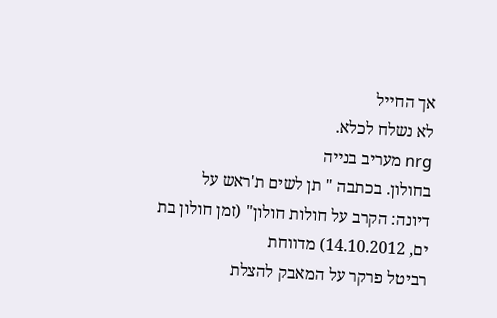אך החייל
לא נשלח לכלא.
nrg מעריב בנייה
בחולון. בכתבה " תן לשים ת'ראש על
דיונה: הקרב על חולות חולון" (זמן חולון בת ים, 14.10.2012) מדווחת
רביטל פרקר על המאבק להצלת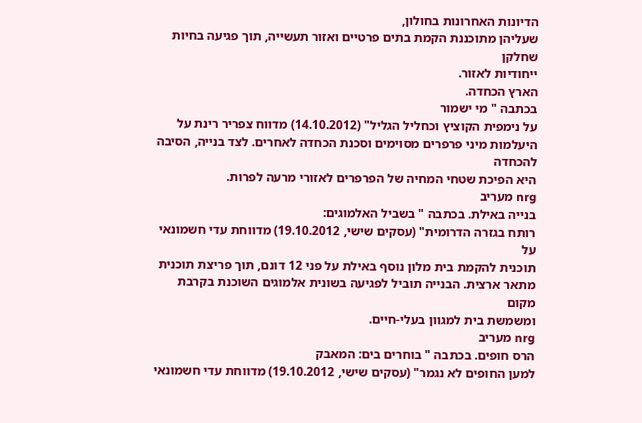הדיונות האחרונות בחולון,
שעליהן מתוכננת הקמת בתים פרטיים ואזור תעשייה, תוך פגיעה בחיות שחלקן
ייחודיות לאזור.
הארץ הכחדה.
בכתבה " מי ישמור
על נימפית הקוציץ וכחליל הגליל" (14.10.2012) מדווח צפריר רינת על
היעלמות מיני פרפרים מסוימים וסכנת הכחדה לאחרים. לצד בנייה, הסיבה להכחדה
היא הפיכת שטחי המחיה של הפרפרים לאזורי מרעה לפרות.
nrg מעריב
בנייה באילת. בכתבה " בשביל האלמוגים:
רותח בגזרה הדרומית" (עסקים שישי, 19.10.2012) מדווחת עדי חשמונאי על
תוכנית להקמת בית מלון נוסף באילת על פני 12 דונם, תוך פריצת תוכנית
מתאר ארצית. הבנייה תוביל לפגיעה בשונית אלמוגים השוכנת בקרבת מקום
ומשמשת בית למגוון בעלי-חיים.
nrg מעריב
הרס חופים. בכתבה " בוחרים בים: המאבק
למען החופים לא נגמר" (עסקים שישי, 19.10.2012) מדווחת עדי חשמונאי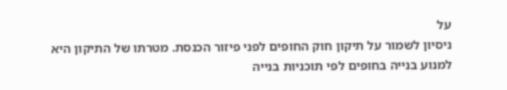על
ניסיון לשמור על תיקון חוק החופים לפני פיזור הכנסת. מטרתו של התיקון היא
למנוע בנייה בחופים לפי תוכניות בנייה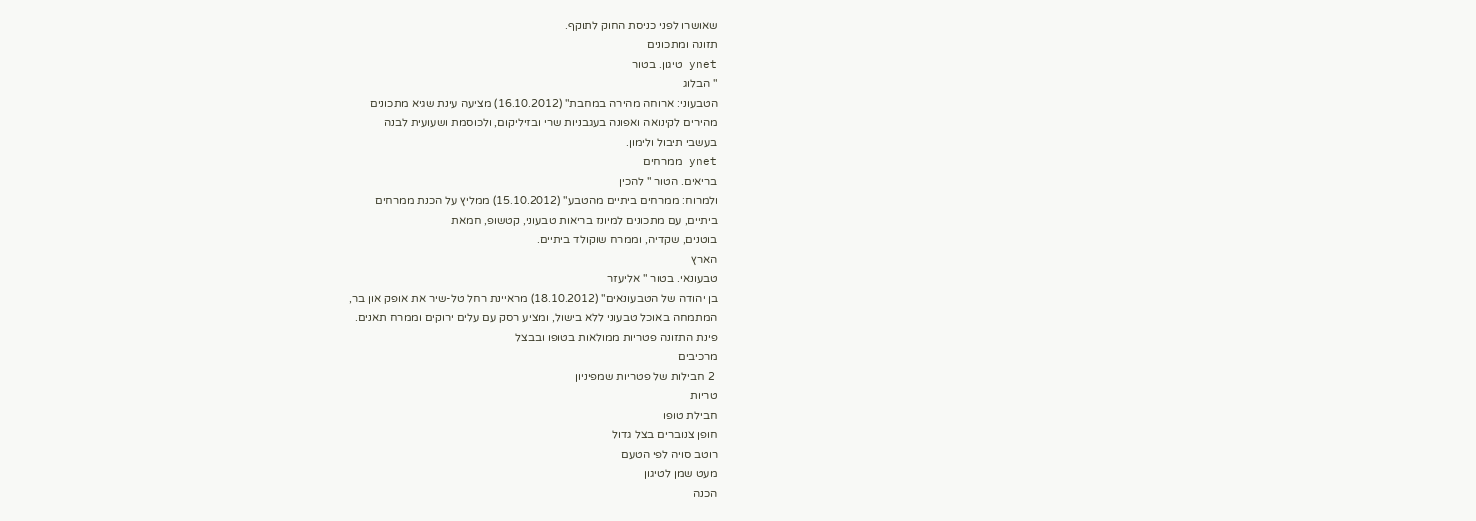שאושרו לפני כניסת החוק לתוקף.
תזונה ומתכונים
ynet טיגון. בטור
" הבלוג
הטבעוני: ארוחה מהירה במחבת" (16.10.2012) מציעה עינת שגיא מתכונים
מהירים לקינואה ואפונה בעגבניות שרי ובזיליקום, ולכוסמת ושעועית לבנה
בעשבי תיבול ולימון.
ynet ממרחים
בריאים. הטור " להכין
ולמרוח: ממרחים ביתיים מהטבע" (15.10.2012) ממליץ על הכנת ממרחים
ביתיים, עם מתכונים למיונז בריאות טבעוני, קטשופ, חמאת
בוטנים, שקדיה, וממרח שוקולד ביתיים.
הארץ
טבעונאי. בטור " אליעזר
בן יהודה של הטבעונאים" (18.10.2012) מראיינת רחל טל-שיר את אופק און בר,
המתמחה באוכל טבעוני ללא בישול, ומציע רסק עם עלים ירוקים וממרח תאנים.
פינת התזונה פטריות ממולאות בטופו ובבצל
מרכיבים
 2 חבילות של פטריות שמפיניון
טריות
חבילת טופו
חופן צנוברים בצל גדול
רוטב סויה לפי הטעם
מעט שמן לטיגון
הכנה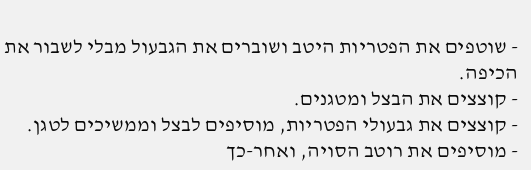- שוטפים את הפטריות היטב ושוברים את הגבעול מבלי לשבור את הכיפה.
- קוצצים את הבצל ומטגנים.
- קוצצים את גבעולי הפטריות, מוסיפים לבצל וממשיכים לטגן.
- מוסיפים את רוטב הסויה, ואחר-כך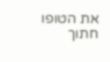את הטופו חתוך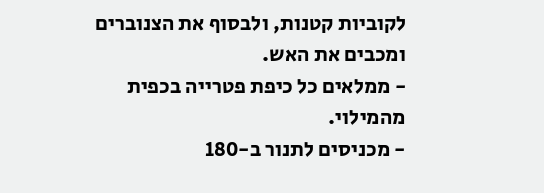לקוביות קטנות, ולבסוף את הצנוברים ומכבים את האש.
- ממלאים כל כיפת פטרייה בכפית מהמילוי.
- מכניסים לתנור ב-180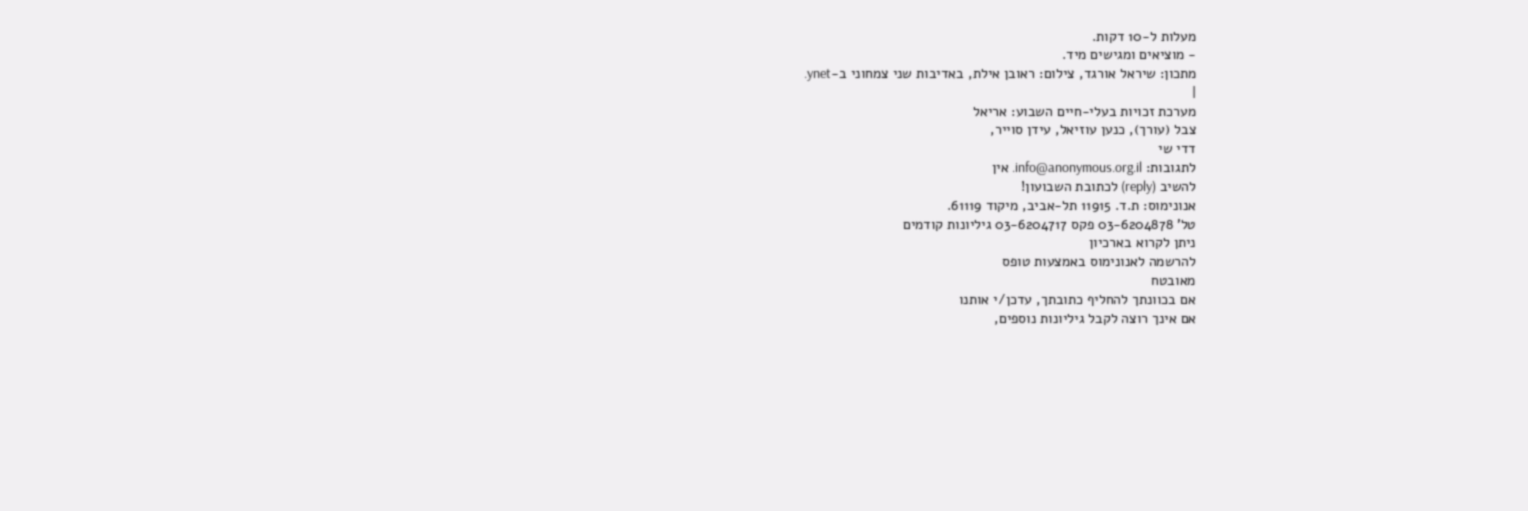מעלות ל-10 דקות.
- מוציאים ומגישים מיד.
מתכון: שיראל אורגד, צילום: ראובן אילת, באדיבות שני צמחוני ב-ynet.
|
מערכת זכויות בעלי-חיים השבוע: אריאל
צבל (עורך), כנען עוזיאל, עידן סוייר,
דדי שי
לתגובות: info@anonymous.org.il. אין
להשיב (reply) לכתובת השבועון!
אנונימוס: ת.ד. 11915 תל-אביב, מיקוד 61119.
טל' 03-6204878 פקס 03-6204717 גיליונות קודמים
ניתן לקרוא בארכיון
להרשמה לאנונימוס באמצעות טופס
מאובטח
אם בכוונתך להחליף כתובתך, עדכן/י אותנו
אם אינך רוצה לקבל גיליונות נוספים,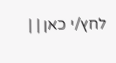לחץ/י כאן | |